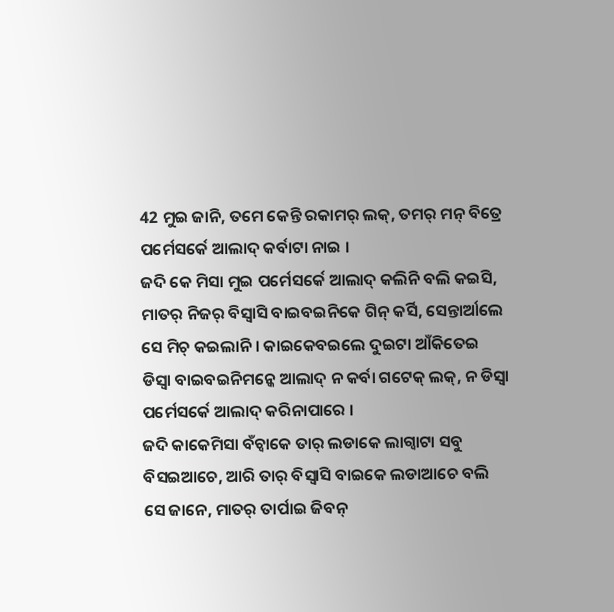42 ମୁଇ ଜାନି, ତମେ କେନ୍ତି ରକାମର୍ ଲକ୍, ତମର୍ ମନ୍ ବିତ୍ରେ ପର୍ମେସର୍କେ ଆଲାଦ୍ କର୍ବାଟା ନାଇ ।
ଜଦି କେ ମିସା ମୁଇ ପର୍ମେସର୍କେ ଆଲାଦ୍ କଲିନି ବଲି କଇସି, ମାତର୍ ନିଜର୍ ବିସ୍ବାସି ବାଇବଇନିକେ ଗିନ୍ କର୍ସି, ସେନ୍ତାର୍ଆଲେ ସେ ମିଚ୍ କଇଲାନି । କାଇକେବଇଲେ ଦୁଇଟା ଆଁକିତେଇ ଡିସ୍ବା ବାଇବଇନିମନ୍କେ ଆଲାଦ୍ ନ କର୍ବା ଗଟେକ୍ ଲକ୍, ନ ଡିସ୍ବା ପର୍ମେସର୍କେ ଆଲାଦ୍ କରିନାପାରେ ।
ଜଦି କାକେମିସା ବଁଚ୍ବାକେ ତାର୍ ଲଡାକେ ଲାଗ୍ବାଟା ସବୁ ବିସଇଆଚେ, ଆରି ତାର୍ ବିସ୍ବାସି ବାଇକେ ଲଡାଆଚେ ବଲି ସେ ଜାନେ, ମାତର୍ ତାର୍ପାଇ ଜିବନ୍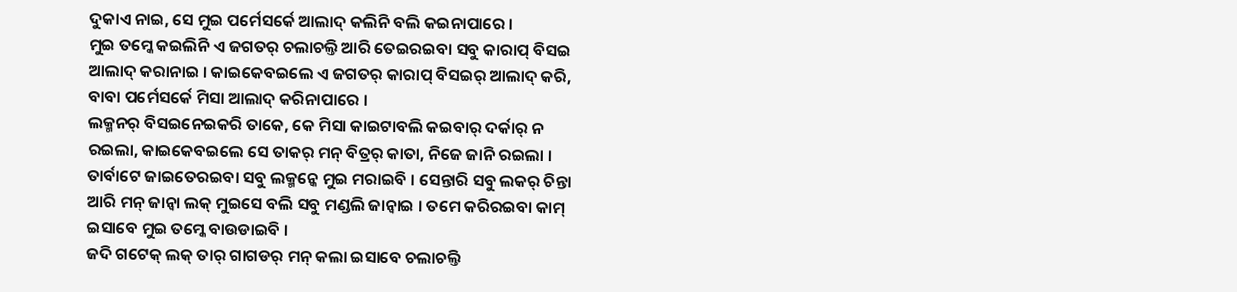ଦୁକାଏ ନାଇ, ସେ ମୁଇ ପର୍ମେସର୍କେ ଆଲାଦ୍ କଲିନି ବଲି କଇନାପାରେ ।
ମୁଇ ତମ୍କେ କଇଲିନି ଏ ଜଗତର୍ ଚଲାଚଲ୍ତି ଆରି ତେଇରଇବା ସବୁ କାରାପ୍ ବିସଇ ଆଲାଦ୍ କରାନାଇ । କାଇକେବଇଲେ ଏ ଜଗତର୍ କାରାପ୍ ବିସଇର୍ ଆଲାଦ୍ କରି, ବାବା ପର୍ମେସର୍କେ ମିସା ଆଲାଦ୍ କରିନାପାରେ ।
ଲକ୍ମନର୍ ବିସଇନେଇକରି ତାକେ, କେ ମିସା କାଇଟାବଲି କଇବାର୍ ଦର୍କାର୍ ନ ରଇଲା, କାଇକେବଇଲେ ସେ ତାକର୍ ମନ୍ ବିତ୍ରର୍ କାତା, ନିଜେ ଜାନି ରଇଲା ।
ତାର୍ବାଟେ ଜାଇତେରଇବା ସବୁ ଲକ୍ମନ୍କେ ମୁଇ ମରାଇବି । ସେନ୍ତାରି ସବୁ ଲକର୍ ଚିନ୍ତା ଆରି ମନ୍ ଜାନ୍ବା ଲକ୍ ମୁଇସେ ବଲି ସବୁ ମଣ୍ଡଲି ଜାନ୍ବାଇ । ତମେ କରିରଇବା କାମ୍ ଇସାବେ ମୁଇ ତମ୍କେ ବାଉଡାଇବି ।
ଜଦି ଗଟେକ୍ ଲକ୍ ତାର୍ ଗାଗଡର୍ ମନ୍ କଲା ଇସାବେ ଚଲାଚଲ୍ତି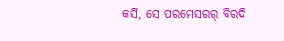କର୍ସି, ସେ ପରମେସରର୍ ବିରଦି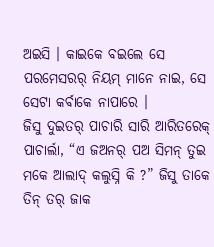ଅଇସି । କାଇକେ ବଇଲେ ସେ ପରମେସରର୍ ନିୟମ୍ ମାନେ ନାଇ, ସେ ସେଟା କର୍ବାକେ ନାପାରେ ।
ଜିସୁ ଦୁଇତର୍ ପାଚାରି ସାରି ଆରିତରେକ୍ ପାଚାର୍ଲା, “ଏ ଜଅନର୍ ପଅ ସିମନ୍ ତୁଇ ମକେ ଆଲାଦ୍ କଲୁସ୍ନି କି ?” ଜିସୁ ତାକେ ତିନ୍ ତର୍ ଜାକ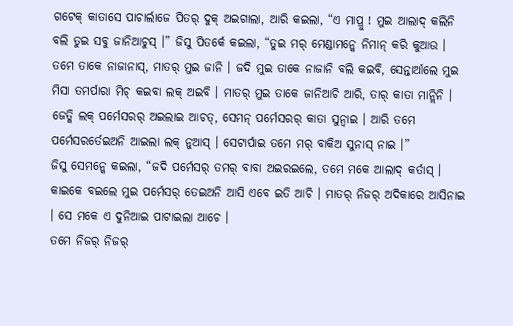ଗଟେକ୍ କାତାସେ ପାଚାର୍ଲାଜେ ପିତର୍ ଦୁକ୍ ଅଇଗାଲା, ଆରି କଇଲା, “ଏ ମାପ୍ରୁ ! ମୁଇ ଆଲାଦ୍ କଲିନି ବଲି ତୁଇ ସବୁ ଜାନିଆଚୁସ୍ ।” ଜିସୁ ପିତର୍କେ କଇଲା, “ତୁଇ ମର୍ ମେଣ୍ଡାମନ୍କେ ନିମାନ୍ କରି କୁଆଉ ।
ତମେ ତାକେ ନାଜାନାସ୍, ମାତର୍ ମୁଇ ଜାନି । ଜଦି ମୁଇ ତାକେ ନାଜାନି ବଲି କଇବି, ସେନ୍ତାର୍ଆଲେ ମୁଇ ମିସା ତମର୍ପାରା ମିଚ୍ କଇବା ଲକ୍ ଅଇବି । ମାତର୍ ମୁଇ ତାକେ ଜାନିଆଚି ଆରି, ତାର୍ କାତା ମାନ୍ଲିନି ।
ଜେତ୍କି ଲକ୍ ପର୍ମେସରର୍ ଅଇଲାଇ ଆଚତ୍, ସେମନ୍ ପର୍ମେସରର୍ କାତା ସୁନ୍ବାଇ । ଆରି ତମେ ପର୍ମେସରର୍ତେଇଅନି ଆଇଲା ଲକ୍ ନୁଆସ୍ । ସେଟାର୍ପାଇ ତମେ ମର୍ ବାକିଅ ସୁନାସ୍ ନାଇ ।”
ଜିସୁ ସେମନ୍କେ କଇଲା, “ଜଦି ପର୍ମେସର୍ ତମର୍ ବାବା ଅଇରଇଲେ, ତମେ ମକେ ଆଲାଦ୍ କର୍ତାସ୍ । କାଇକେ ବଇଲେ ମୁଇ ପର୍ମେସର୍ ତେଇଅନି ଆସି ଏବେ ଇତି ଆଚି । ମାତର୍ ନିଜର୍ ଅଦିକାରେ ଆସିନାଇ । ସେ ମକେ ଏ ଦୁନିଆଇ ପାଟାଇଲା ଆଚେ ।
ତମେ ନିଜର୍ ନିଜର୍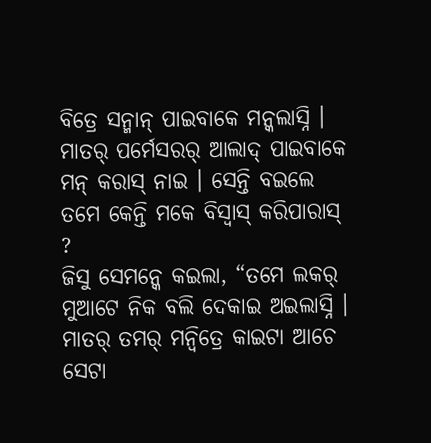ବିତ୍ରେ ସନ୍ମାନ୍ ପାଇବାକେ ମନ୍କଲାସ୍ନି । ମାତର୍ ପର୍ମେସରର୍ ଆଲାଦ୍ ପାଇବାକେ ମନ୍ କରାସ୍ ନାଇ । ସେନ୍ତି ବଇଲେ ତମେ କେନ୍ତି ମକେ ବିସ୍ବାସ୍ କରିପାରାସ୍ ?
ଜିସୁ ସେମନ୍କେ କଇଲା, “ତମେ ଲକର୍ ମୁଆଟେ ନିକ ବଲି ଦେକାଇ ଅଇଲାସ୍ନି । ମାତର୍ ତମର୍ ମନ୍ବିତ୍ରେ କାଇଟା ଆଚେ ସେଟା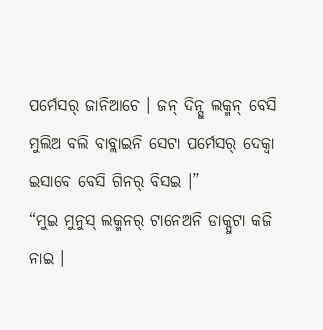ପର୍ମେସର୍ ଜାନିଆଚେ । ଜନ୍ ଦିନ୍ସୁ ଲକ୍ମନ୍ ବେସି ମୁଲିଅ ବଲି ବାବ୍ଲାଇନି ସେଟା ପର୍ମେସର୍ ଦେକ୍ବା ଇସାବେ ବେସି ଗିନର୍ ବିସଇ ।”
“ମୁଇ ମୁନୁସ୍ ଲକ୍ମନର୍ ଟାନେଅନି ଡାକ୍ପୁଟା କଜି ନାଇ ।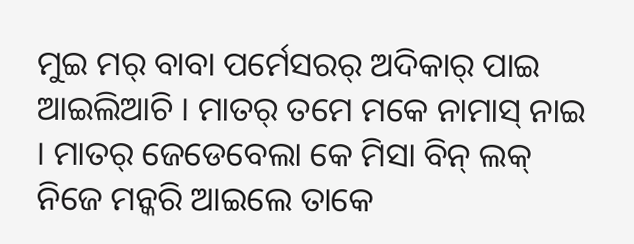ମୁଇ ମର୍ ବାବା ପର୍ମେସରର୍ ଅଦିକାର୍ ପାଇ ଆଇଲିଆଚି । ମାତର୍ ତମେ ମକେ ନାମାସ୍ ନାଇ । ମାତର୍ ଜେଡେବେଲା କେ ମିସା ବିନ୍ ଲକ୍ ନିଜେ ମନ୍କରି ଆଇଲେ ତାକେ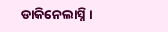ଡାକିନେଲାସ୍ନି ।